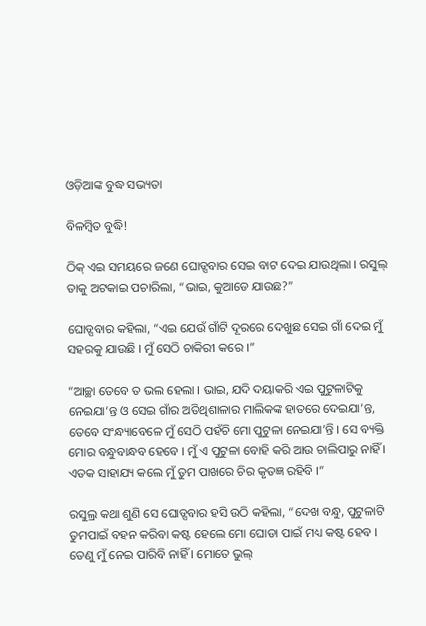ଓଡ଼ିଆଙ୍କ ବୁଦ୍ଧ ସଭ୍ୟତା

ବିଳମ୍ବିତ ବୁଦ୍ଧି!

ଠିକ୍ ଏଇ ସମୟରେ ଜଣେ ଘୋଡ୍ସବାର ସେଇ ବାଟ ଦେଇ ଯାଉଥିଲା । ରସୁଲ୍ ତାକୁ ଅଟକାଇ ପଚାରିଲା, “ଭାଇ, କୁଆଡେ ଯାଉଛ?”

ଘୋଡ୍ସବାର କହିଲା, “ଏଇ ଯେଉଁ ଗାଁଟି ଦୂରରେ ଦେଖୁଛ ସେଇ ଗାଁ ଦେଇ ମୁଁ ସହରକୁ ଯାଉଛି । ମୁଁ ସେଠି ଚାକିରୀ କରେ ।”

“ଆଚ୍ଛା ତେବେ ତ ଭଲ ହେଲା । ଭାଇ, ଯଦି ଦୟାକରି ଏଇ ପୁଟୁଳାଟିକୁ ନେଇଯା’ନ୍ତ ଓ ସେଇ ଗାଁର ଅତିଥିଶାଳାର ମାଲିକଙ୍କ ହାତରେ ଦେଇଯା’ନ୍ତ, ତେବେ ସଂନ୍ଧ୍ୟାବେଳେ ମୁଁ ସେଠି ପହଁଚି ମୋ ପୁଟୁଳା ନେଇଯା’ନ୍ତି । ସେ ବ୍ୟକ୍ତି ମୋର ବନ୍ଧୁବାନ୍ଧବ ହେବେ । ମୁଁ ଏ ପୁଟୁଳା ବୋହି କରି ଆଉ ଚାଲିପାରୁ ନାହିଁ । ଏତକ ସାହାଯ୍ୟ କଲେ ମୁଁ ତୁମ ପାଖରେ ଚିର କୃତଜ୍ଞ ରହିବି ।”

ରସୁଲ୍ର କଥା ଶୁଣି ସେ ଘୋଡ୍ସବାର ହସି ଉଠି କହିଲା, “ଦେଖ ବନ୍ଧୁ, ପୁଟୁଳାଟି ତୁମପାଇଁ ବହନ କରିବା କଷ୍ଟ ହେଲେ ମୋ ଘୋଡା ପାଇଁ ମଧ୍ୟ କଷ୍ଟ ହେବ । ତେଣୁ ମୁଁ ନେଇ ପାରିବି ନାହିଁ । ମୋତେ ଭୁଲ୍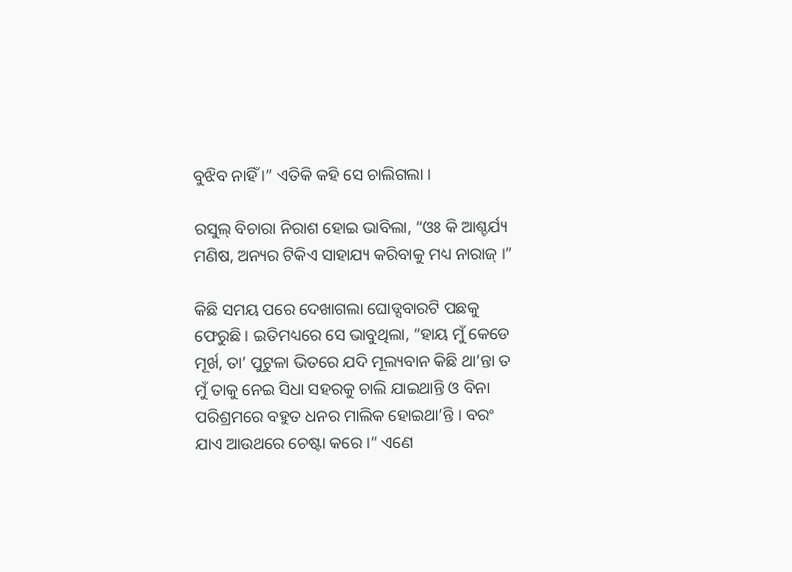ବୁଝିବ ନାହିଁ ।” ଏତିକି କହି ସେ ଚାଲିଗଲା ।

ରସୁଲ୍ ବିଚାରା ନିରାଶ ହୋଇ ଭାବିଲା, “ଓଃ କି ଆଶ୍ଚର୍ଯ୍ୟ ମଣିଷ, ଅନ୍ୟର ଟିକିଏ ସାହାଯ୍ୟ କରିବାକୁ ମଧ୍ୟ ନାରାଜ୍ ।”

କିଛି ସମୟ ପରେ ଦେଖାଗଲା ଘୋଡ୍ସବାରଟି ପଛକୁ ଫେରୁଛି । ଇତିମଧ୍ୟରେ ସେ ଭାବୁଥିଲା, “ହାୟ ମୁଁ କେଡେ ମୂର୍ଖ, ତା’ ପୁଟୁଳା ଭିତରେ ଯଦି ମୂଲ୍ୟବାନ କିଛି ଥା’ନ୍ତା ତ ମୁଁ ତାକୁ ନେଇ ସିଧା ସହରକୁ ଚାଲି ଯାଇଥାନ୍ତି ଓ ବିନା ପରିଶ୍ରମରେ ବହୁତ ଧନର ମାଲିକ ହୋଇଥା’ନ୍ତି । ବରଂ ଯାଏ ଆଉଥରେ ଚେଷ୍ଟା କରେ ।” ଏଣେ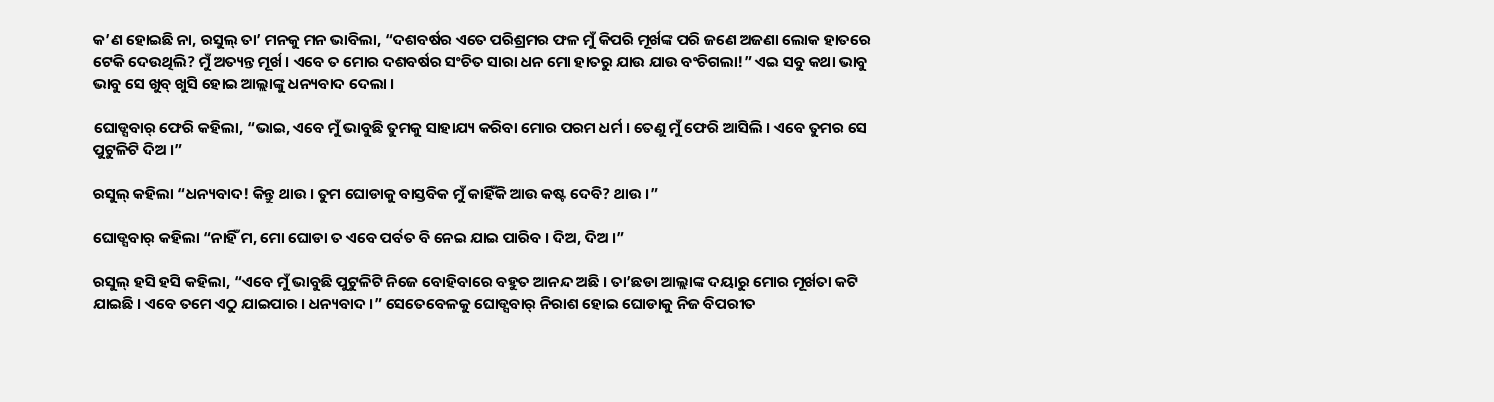କ’ଣ ହୋଇଛି ନା, ରସୁଲ୍ ତା’ ମନକୁ ମନ ଭାବିଲା, “ଦଶବର୍ଷର ଏତେ ପରିଶ୍ରମର ଫଳ ମୁଁ କିପରି ମୂର୍ଖଙ୍କ ପରି ଜଣେ ଅଜଣା ଲୋକ ହାତରେ ଟେକି ଦେଉଥିଲି? ମୁଁ ଅତ୍ୟନ୍ତ ମୂର୍ଖ । ଏବେ ତ ମୋର ଦଶବର୍ଷର ସଂଚିତ ସାରା ଧନ ମୋ ହାତରୁ ଯାଉ ଯାଉ ବଂଚିଗଲା!” ଏଇ ସବୁ କଥା ଭାବୁ ଭାବୁ ସେ ଖୁବ୍ ଖୁସି ହୋଇ ଆଲ୍ଲାଙ୍କୁ ଧନ୍ୟବାଦ ଦେଲା ।

ଘୋଡ୍ସବାର୍ ଫେରି କହିଲା, “ଭାଇ, ଏବେ ମୁଁ ଭାବୁଛି ତୁମକୁ ସାହାଯ୍ୟ କରିବା ମୋର ପରମ ଧର୍ମ । ତେଣୁ ମୁଁ ଫେରି ଆସିଲି । ଏବେ ତୁମର ସେ ପୁଟୁଳିଟି ଦିଅ ।”

ରସୁଲ୍ କହିଲା “ଧନ୍ୟବାଦ! କିନ୍ତୁ ଥାଉ । ତୁମ ଘୋଡାକୁ ବାସ୍ତବିକ ମୁଁ କାହିଁକି ଆଉ କଷ୍ଟ ଦେବି? ଥାଉ ।”

ଘୋଡ୍ସବାର୍ କହିଲା “ନାହିଁ ମ, ମୋ ଘୋଡା ତ ଏବେ ପର୍ବତ ବି ନେଇ ଯାଇ ପାରିବ । ଦିଅ, ଦିଅ ।”

ରସୁଲ୍ ହସି ହସି କହିଲା, “ଏବେ ମୁଁ ଭାବୁଛି ପୁଟୁଳିଟି ନିଜେ ବୋହିବାରେ ବହୁତ ଆନନ୍ଦ ଅଛି । ତା’ଛଡା ଆଲ୍ଲାଙ୍କ ଦୟାରୁ ମୋର ମୂର୍ଖତା କଟି ଯାଇଛି । ଏବେ ତମେ ଏଠୁ ଯାଇପାର । ଧନ୍ୟବାଦ ।” ସେତେବେଳକୁ ଘୋଡ୍ସବାର୍ ନିରାଶ ହୋଇ ଘୋଡାକୁ ନିଜ ବିପରୀତ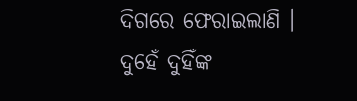ଦିଗରେ ଫେରାଇଲାଣି । ଦୁହେଁ ଦୁହିଁଙ୍କ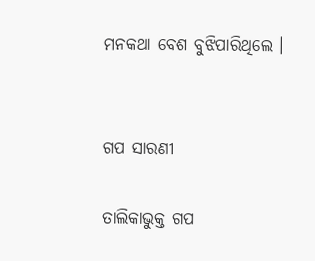ମନକଥା ବେଶ ବୁଝିପାରିଥିଲେ ।


ଗପ ସାରଣୀ

ତାଲିକାଭୁକ୍ତ ଗପ